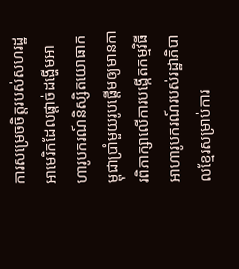ការសម្រេចចិត្តរបស់សហរដ្ឋអាមេរិកដែលផ្តាច់ដង្ហើមអាហារូបករណ៍និស្សិតយោធាកម្ពុជាប្រាំមួយរូបផ្តើមឲ្យមានការពិភាក្សាលើការបង្កើតកម្មវិធីអាហារូបករណ៍របស់រដ្ឋាភិបាលខ្មែរសម្រាប់ការ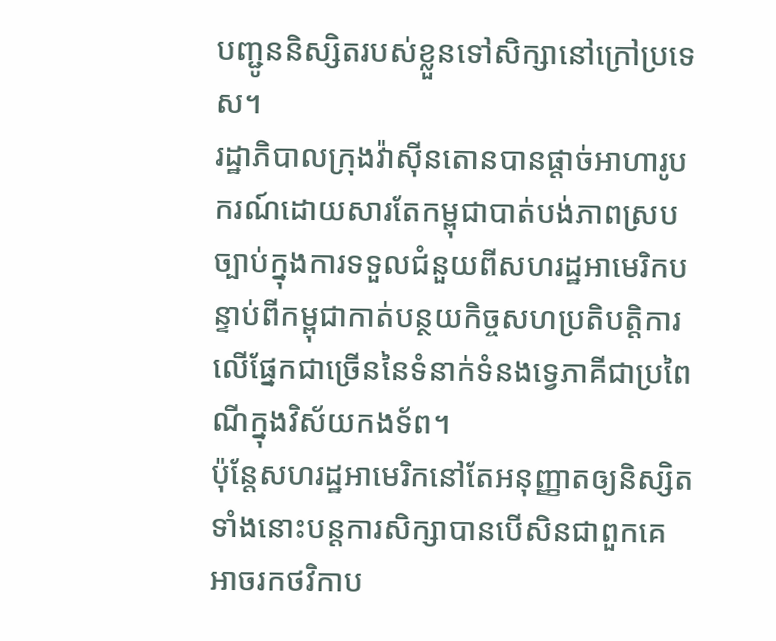បញ្ជូននិស្សិតរបស់ខ្លួនទៅសិក្សានៅក្រៅប្រទេស។
រដ្ឋាភិបាលក្រុងវ៉ាស៊ីនតោនបានផ្តាច់អាហារូបករណ៍ដោយសារតែកម្ពុជាបាត់បង់ភាពស្របច្បាប់ក្នុងការទទួលជំនួយពីសហរដ្ឋអាមេរិកបន្ទាប់ពីកម្ពុជាកាត់បន្ថយកិច្ចសហប្រតិបត្តិការលើផ្នែកជាច្រើននៃទំនាក់ទំនងទ្វេភាគីជាប្រពៃណីក្នុងវិស័យកងទ័ព។
ប៉ុន្តែសហរដ្ឋអាមេរិកនៅតែអនុញ្ញាតឲ្យនិស្សិតទាំងនោះបន្តការសិក្សាបានបើសិនជាពួកគេអាចរកថវិកាប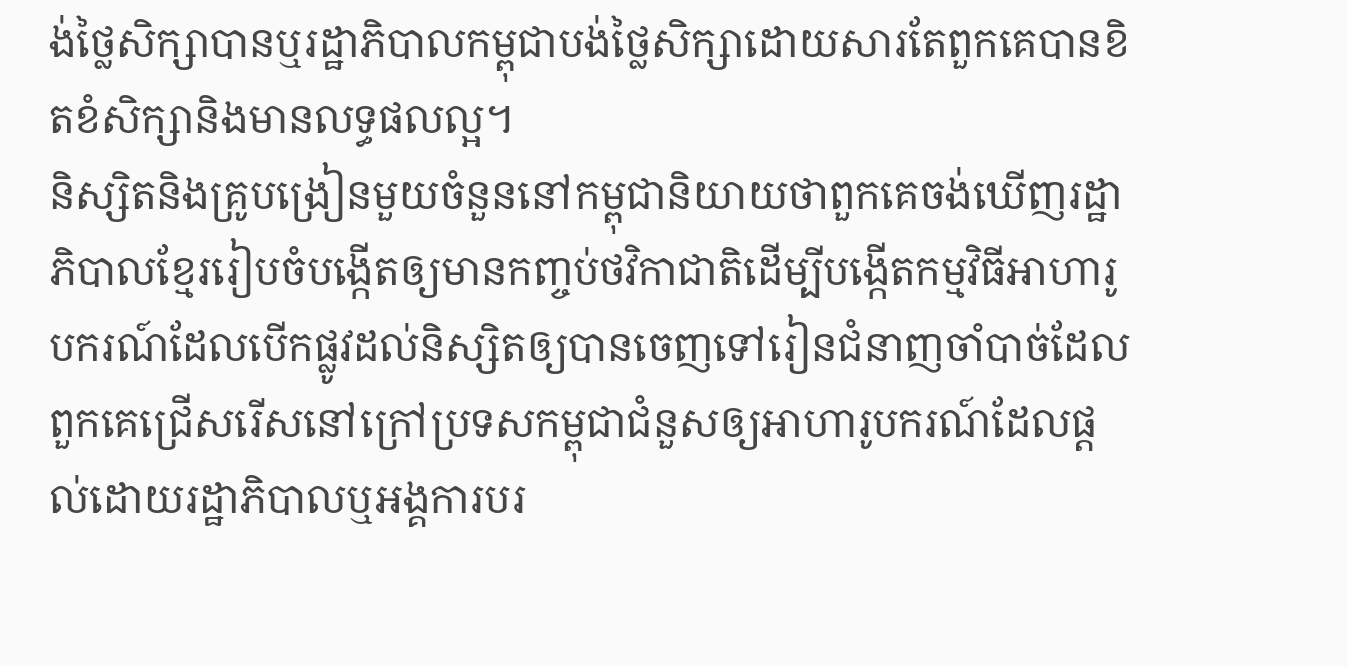ង់ថ្លៃសិក្សាបានឬរដ្ឋាភិបាលកម្ពុជាបង់ថ្លៃសិក្សាដោយសារតែពួកគេបានខិតខំសិក្សានិងមានលទ្ធផលល្អ។
និស្សិតនិងគ្រូបង្រៀនមួយចំនួននៅកម្ពុជានិយាយថាពួកគេចង់ឃើញរដ្ឋាភិបាលខ្មែររៀបចំបង្កើតឲ្យមានកញ្ចប់ថវិកាជាតិដើម្បីបង្កើតកម្មវិធីអាហារូបករណ៍ដែលបើកផ្លូវដល់និស្សិតឲ្យបានចេញទៅរៀនជំនាញចាំបាច់ដែលពួកគេជ្រើសរើសនៅក្រៅប្រទសកម្ពុជាជំនួសឲ្យអាហារូបករណ៍ដែលផ្តល់ដោយរដ្ឋាភិបាលឬអង្គការបរ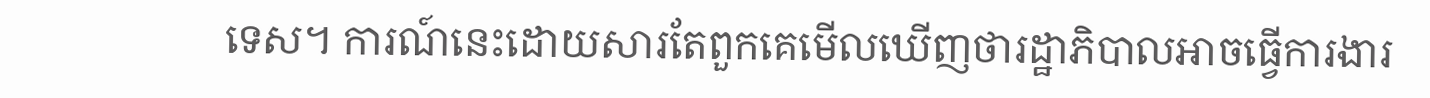ទេស។ ការណ៍នេះដោយសារតែពួកគេមើលឃើញថារដ្ឋាភិបាលអាចធ្វើការងារ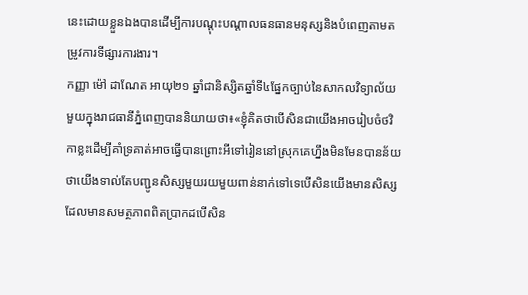នេះដោយខ្លួនឯងបានដើម្បីការបណ្តុះបណ្តាលធនធានមនុស្សនិងបំពេញតាមតម្រូវការទីផ្សារការងារ។
កញ្ញា ម៉ៅ ដាណែត អាយុ២១ ឆ្នាំជានិស្សិតឆ្នាំទី៤ផ្នែកច្បាប់នៃសាកលវិទ្យាល័យមួយក្នុងរាជធានីភ្នំពេញបាននិយាយថា៖«ខ្ញុំគិតថាបើសិនជាយើងអាចរៀបចំថវិកាខ្លះដើម្បីគាំទ្រគាត់អាចធ្វើបានព្រោះអីទៅរៀននៅស្រុកគេហ្នឹងមិនមែនបានន័យថាយើងទាល់តែបញ្ជូនសិស្សមួយរយមួយពាន់នាក់ទៅទេបើសិនយើងមានសិស្សដែលមានសមត្ថភាពពិតប្រាកដបើសិន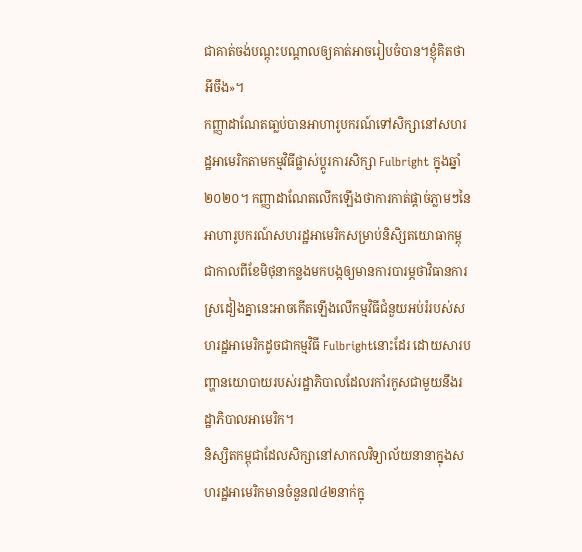ជាគាត់ចង់បណ្តុះបណ្តាលឲ្យគាត់អាចរៀបចំបាន។ខ្ញុំគិតថាអីចឹង»។
កញ្ញាដាណែតធា្លប់បានអាហារូបករណ៍ទៅសិក្សានៅសហរដ្ឋអាមេរិកតាមកម្មវិធីផ្លាស់ប្តូរការសិក្សា Fulbright ក្នុងឆ្នាំ២០២០។ កញ្ញាដាណែតលើកឡើងថាការកាត់ផ្តាច់ភ្លាមៗនៃអាហារូបករណ៍សហរដ្ឋអាមេរិកសម្រាប់និសិ្សតយោធាកម្ពុជាកាលពីខែមិថុនាកន្លងមកបង្កឲ្យមានការបារម្ភថាវិធានការស្រដៀងគ្នានេះអាចកើតឡើងលើកម្មវិធីជំនួយអប់រំរបស់សហរដ្ឋអាមេរិកដូចជាកម្មវិធី Fulbrightនោះដែរ ដោយសារបញ្ហានយោបាយរបស់រដ្ឋាភិបាលដែលរកាំរកូសជាមួយនឹងរដ្ឋាភិបាលអាមេរិក។
និស្សិតកម្ពុជាដែលសិក្សានៅសាកលវិទ្យាល័យនានាក្នុងសហរដ្ឋអាមេរិកមានចំនួន៧៤២នាក់ក្នុ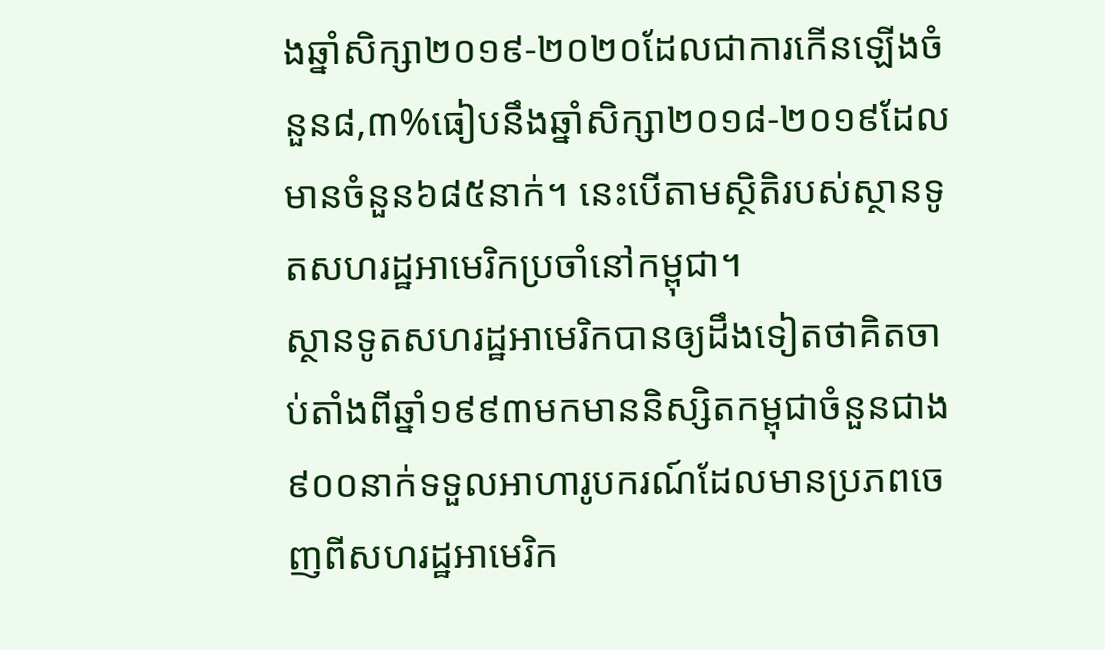ងឆ្នាំសិក្សា២០១៩-២០២០ដែលជាការកើនឡើងចំនួន៨,៣%ធៀបនឹងឆ្នាំសិក្សា២០១៨-២០១៩ដែលមានចំនួន៦៨៥នាក់។ នេះបើតាមស្ថិតិរបស់ស្ថានទូតសហរដ្ឋអាមេរិកប្រចាំនៅកម្ពុជា។
ស្ថានទូតសហរដ្ឋអាមេរិកបានឲ្យដឹងទៀតថាគិតចាប់តាំងពីឆ្នាំ១៩៩៣មកមាននិស្សិតកម្ពុជាចំនួនជាង៩០០នាក់ទទួលអាហារូបករណ៍ដែលមានប្រភពចេញពីសហរដ្ឋអាមេរិក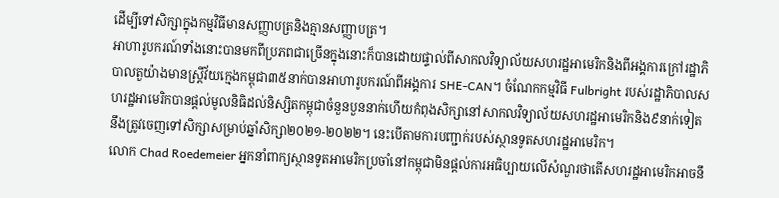ដើម្បីទៅសិក្សាក្នុងកម្មវិធីមានសញ្ញាបត្រនិងគ្មានសញ្ញាបត្រ។
អាហារូបករណ៍ទាំងនោះបានមកពីប្រភពជាច្រើនក្នុងនោះក៏បានដោយផ្ទាល់ពីសាកលវិទ្យាល័យសហរដ្ឋអាមេរិកនិងពីអង្គការក្រៅរដ្ឋាភិបាលតួយ៉ាងមានស្ត្រីវ័យក្មេងកម្ពុជា៣៥នាក់បានអាហារូបករណ៍ពីអង្គការ SHE-CAN។ ចំណែកកម្មវិធី Fulbright របស់រដ្ឋាភិបាលសហរដ្ឋអាមេរិកបានផ្តល់មូលនិធិដល់និស្សិតកម្ពុជាចំនួនបួននាក់ហើយកំពុងសិក្សានៅសាកលវិទ្យាល័យសហរដ្ឋអាមេរិកនិង៩នាក់ទៀតនឹងត្រូវចេញទៅសិក្សាសម្រាប់ឆ្នាំសិក្សា២០២១-២០២២។ នេះបើតាមការបញ្ជាក់របស់ស្ថានទូតសហរដ្ឋអាមេរិក។
លោក Chad Roedemeier អ្នកនាំពាក្យស្ថានទូតអាមេរិកប្រចាំនៅកម្ពុជាមិនផ្តល់ការអធិប្បាយលើសំណួរថាតើសហរដ្ឋអាមេរិកអាចនឹ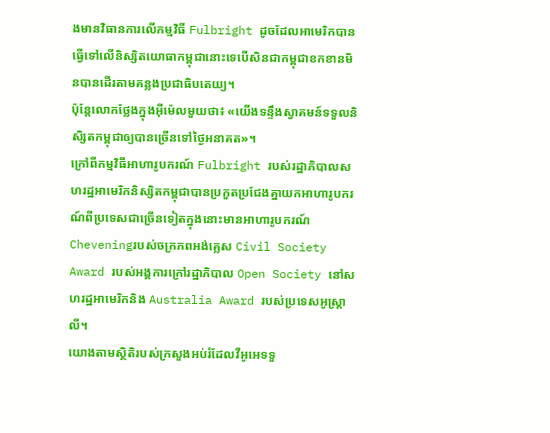ងមានវិធានការលើកម្មវិធី Fulbright ដូចដែលអាមេរិកបានធ្វើទៅលើនិស្សិតយោធាកម្ពុជានោះទេបើសិនជាកម្ពុជាខកខានមិនបានដើរតាមគន្លងប្រជាធិបតេយ្យ។
ប៉ុន្តែលោកថ្លែងក្នុងអ៊ីម៉េលមួយថា៖ «យើងទន្ទឹងស្វាគមន៍ទទួលនិសិ្សតកម្ពុជាឲ្យបានច្រើនទៅថ្ងៃអនាគត»។
ក្រៅពីកម្មវិធីអាហារូបករណ៍ Fulbright របស់រដ្ឋាភិបាលសហរដ្ឋអាមេរិកនិស្សិតកម្ពុជាបានប្រកួតប្រជែងគ្នាយកអាហារូបករណ៍ពីប្រទេសជាច្រើនទៀតក្នុងនោះមានអាហារូបករណ៍ Cheveningរបស់ចក្រភពអង់គ្លេស Civil Society Award របស់អង្គការក្រៅរដ្ឋាភិបាល Open Society នៅសហរដ្ឋអាមេរិកនិង Australia Award របស់ប្រទេសអូស្ត្រាលី។
យោងតាមស្ថិតិរបស់ក្រសួងអប់រំដែលវីអូអេទទួ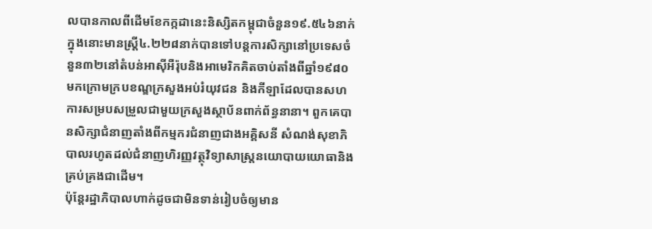លបានកាលពីដើមខែកក្កដានេះនិស្សិតកម្ពុជាចំនួន១៩.៥៤៦នាក់ក្នុងនោះមានស្ត្រី៤.២២៨នាក់បានទៅបន្តការសិក្សានៅប្រទេសចំនួន៣២នៅតំបន់អាស៊ីអឺរ៉ុបនិងអាមេរិកគិតចាប់តាំងពីឆ្នាំ១៩៨០មកក្រោមក្របខណ្ឌក្រសួងអប់រំយុវជន និងកីឡាដែលបានសហការសម្របសម្រួលជាមួយក្រសួងស្ថាប័នពាក់ព័ន្ធនានា។ ពួកគេបានសិក្សាជំនាញតាំងពីកម្មករជំនាញជាងអគ្គិសនី សំណង់សុខាភិបាលរហូតដល់ជំនាញហិរញ្ញវត្ថុវិទ្យាសាស្ត្រនយោបាយយោធានិងគ្រប់គ្រងជាដើម។
ប៉ុន្តែរដ្ឋាភិបាលហាក់ដូចជាមិនទាន់រៀបចំឲ្យមាន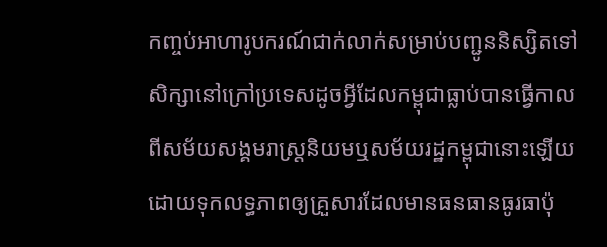កញ្ចប់អាហារូបករណ៍ជាក់លាក់សម្រាប់បញ្ជូននិស្សិតទៅសិក្សានៅក្រៅប្រទេសដូចអ្វីដែលកម្ពុជាធ្លាប់បានធ្វើកាលពីសម័យសង្គមរាស្ត្រនិយមឬសម័យរដ្ឋកម្ពុជានោះឡើយដោយទុកលទ្ធភាពឲ្យគ្រួសារដែលមានធនធានធូរធាប៉ុ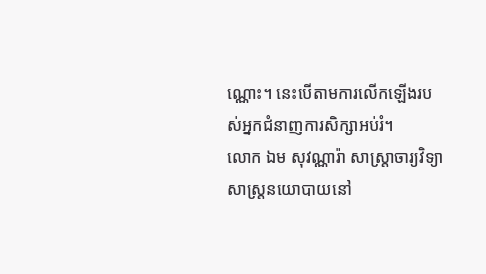ណ្ណោះ។ នេះបើតាមការលើកឡើងរបស់អ្នកជំនាញការសិក្សាអប់រំ។
លោក ឯម សុវណ្ណារ៉ា សាស្ត្រាចារ្យវិទ្យាសាស្ត្រនយោបាយនៅ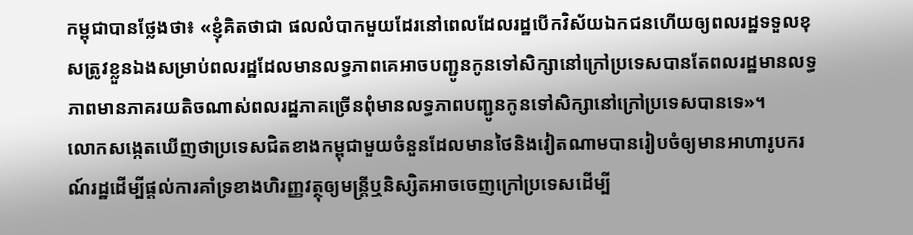កម្ពុជាបានថ្លែងថា៖ «ខ្ញុំគិតថាជា ផលលំបាកមួយដែរនៅពេលដែលរដ្ឋបើកវិស័យឯកជនហើយឲ្យពលរដ្ឋទទួលខុសត្រូវខ្លួនឯងសម្រាប់ពលរដ្ឋដែលមានលទ្ធភាពគេអាចបញ្ជូនកូនទៅសិក្សានៅក្រៅប្រទេសបានតែពលរដ្ឋមានលទ្ធភាពមានភាគរយតិចណាស់ពលរដ្ឋភាគច្រើនពុំមានលទ្ធភាពបញ្ជូនកូនទៅសិក្សានៅក្រៅប្រទេសបានទេ»។
លោកសង្កេតឃើញថាប្រទេសជិតខាងកម្ពុជាមួយចំនួនដែលមានថៃនិងវៀតណាមបានរៀបចំឲ្យមានអាហារូបករណ៍រដ្ឋដើម្បីផ្តល់ការគាំទ្រខាងហិរញ្ញវត្ថុឲ្យមន្ត្រីឬនិស្សិតអាចចេញក្រៅប្រទេសដើម្បី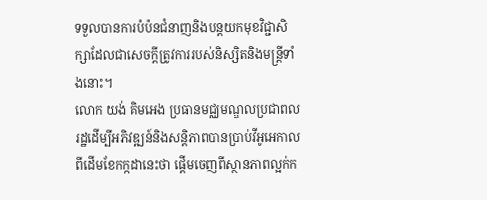ទទួលបានការបំប៉នជំនាញនិងបន្តយកមុខវិជ្ជាសិក្សាដែលជាសេចក្តីត្រូវការរបស់និស្សិតនិងមន្ត្រីទាំងនោះ។
លោក យង់ គិមអេង ប្រធានមជ្ឈមណ្ឌលប្រជាពលរដ្ឋដើម្បីអភិវឌ្ឍន៍និងសន្តិភាពបានប្រាប់វីអូអេកាលពីដើមខែកក្កដានេះថា ផ្តើមចេញពីស្ថានភាពល្អក់ក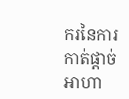ករនៃការកាត់ផ្តាច់អាហា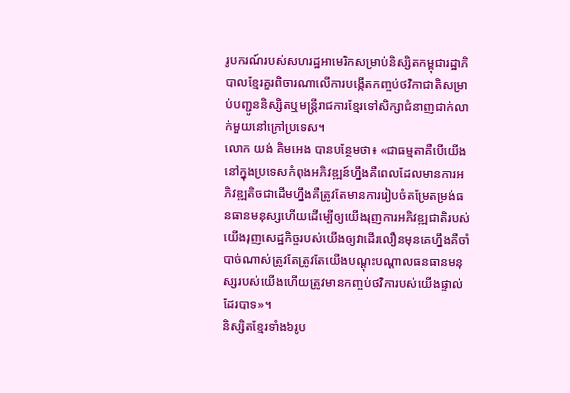រូបករណ៍របស់សហរដ្ឋអាមេរិកសម្រាប់និស្សិតកម្ពុជារដ្ឋាភិបាលខ្មែរគួរពិចារណាលើការបង្កើតកញ្ចប់ថវិកាជាតិសម្រាប់បញ្ជូននិស្សិតឬមន្ត្រីរាជការខ្មែរទៅសិក្សាជំនាញជាក់លាក់មួយនៅក្រៅប្រទេស។
លោក យង់ គិមអេង បានបន្ថែមថា៖ «ជាធម្មតាគឺបើយើងនៅក្នុងប្រទេសកំពុងអភិវឌ្ឍន៍ហ្នឹងគឺពេលដែលមានការអភិវឌ្ឍតិចជាដើមហ្នឹងគឺត្រូវតែមានការរៀបចំតម្រែតម្រង់ធនធានមនុស្សហើយដើម្បើឲ្យយើងរុញការអភិវឌ្ឍជាតិរបស់យើងរុញសេដ្ឋកិច្ចរបស់យើងឲ្យវាដើរលឿនមុនគេហ្នឹងគឺចាំបាច់ណាស់ត្រូវតែត្រូវតែយើងបណ្តុះបណ្តាលធនធានមនុស្សរបស់យើងហើយត្រូវមានកញ្ចប់ថវិការបស់យើងផ្ទាល់ដែរបាទ»។
និស្សិតខ្មែរទាំង៦រូប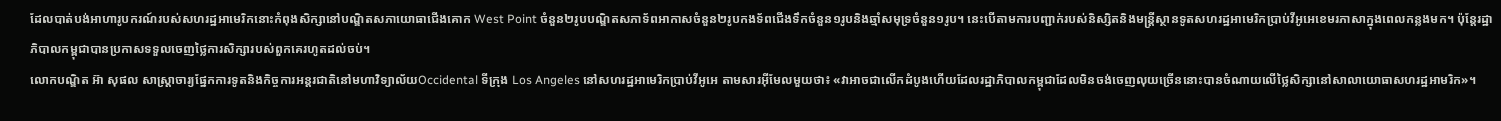ដែលបាត់បង់អាហារូបករណ៍របស់សហរដ្ឋអាមេរិកនោះកំពុងសិក្សានៅបណ្ឌិតសភាយោធាជើងគោក West Point ចំនួន២រូបបណ្ឌិតសភាទ័ពអាកាសចំនួន២រូបកងទ័ពជើងទឹកចំនួន១រូបនិងឆ្មាំសមុទ្រចំនួន១រូប។ នេះបើតាមការបញ្ជាក់របស់និស្សិតនិងមន្ត្រីស្ថានទូតសហរដ្ឋអាមេរិកប្រាប់វីអូអេខេមរភាសាក្នុងពេលកន្លងមក។ ប៉ុន្តែរដ្ឋាភិបាលកម្ពុជាបានប្រកាសទទួលចេញថ្លៃការសិក្សារបស់ពួកគេរហូតដល់ចប់។
លោកបណ្ឌិត អ៊ា សុផល សាស្ត្រាចារ្យផ្នែកការទូតនិងកិច្ចការអន្តរជាតិនៅមហាវិទ្យាល័យOccidental ទីក្រុង Los Angeles នៅសហរដ្ឋអាមេរិកប្រាប់វីអូអេ តាមសារអ៊ីមែលមួយថា៖ «វាអាចជាលើកដំបូងហើយដែលរដ្ឋាភិបាលកម្ពុជាដែលមិនចង់ចេញលុយច្រើននោះបានចំណាយលើថ្លៃសិក្សានៅសាលាយោធាសហរដ្ឋអាមរិក»។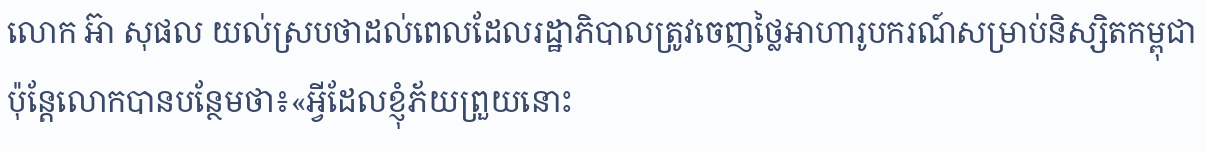លោក អ៊ា សុផល យល់ស្របថាដល់ពេលដែលរដ្ឋាភិបាលត្រូវចេញថ្លៃអាហារូបករណ៍សម្រាប់និស្សិតកម្ពុជាប៉ុន្តែលោកបានបន្ថែមថា៖«អ្វីដែលខ្ញុំភ័យព្រួយនោះ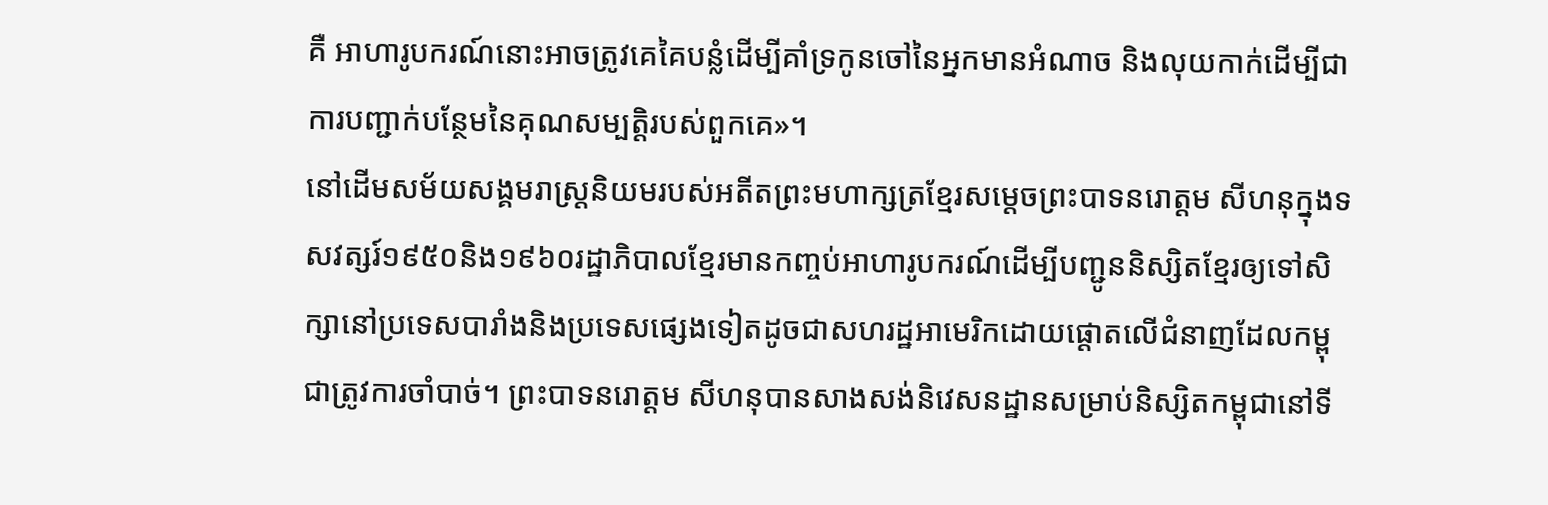គឺ អាហារូបករណ៍នោះអាចត្រូវគេគៃបន្លំដើម្បីគាំទ្រកូនចៅនៃអ្នកមានអំណាច និងលុយកាក់ដើម្បីជាការបញ្ជាក់បន្ថែមនៃគុណសម្បត្តិរបស់ពួកគេ»។
នៅដើមសម័យសង្គមរាស្ត្រនិយមរបស់អតីតព្រះមហាក្សត្រខ្មែរសម្តេចព្រះបាទនរោត្តម សីហនុក្នុងទសវត្សរ៍១៩៥០និង១៩៦០រដ្ឋាភិបាលខ្មែរមានកញ្ចប់អាហារូបករណ៍ដើម្បីបញ្ជូននិស្សិតខ្មែរឲ្យទៅសិក្សានៅប្រទេសបារាំងនិងប្រទេសផ្សេងទៀតដូចជាសហរដ្ឋអាមេរិកដោយផ្តោតលើជំនាញដែលកម្ពុជាត្រូវការចាំបាច់។ ព្រះបាទនរោត្តម សីហនុបានសាងសង់និវេសនដ្ឋានសម្រាប់និស្សិតកម្ពុជានៅទី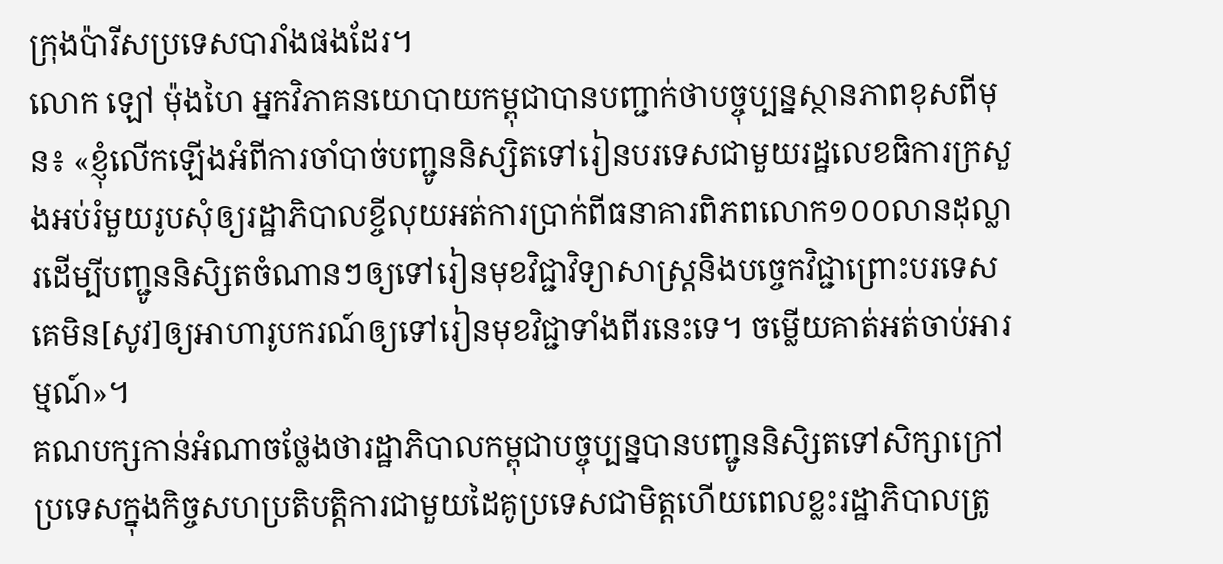ក្រុងប៉ារីសប្រទេសបារាំងផងដែរ។
លោក ឡៅ ម៉ុងហៃ អ្នកវិភាគនយោបាយកម្ពុជាបានបញ្ជាក់ថាបច្ចុប្បន្នស្ថានភាពខុសពីមុន៖ «ខ្ញុំលើកឡើងអំពីការចាំបាច់បញ្ជូននិស្សិតទៅរៀនបរទេសជាមួយរដ្ឋលេខធិការក្រសួងអប់រំមួយរូបសុំឲ្យរដ្ឋាភិបាលខ្ចីលុយអត់ការប្រាក់ពីធនាគារពិភពលោក១០០លានដុល្លារដើម្បីបញ្ជូននិសិ្សតចំណានៗឲ្យទៅរៀនមុខវិជ្ជាវិទ្យាសាស្ត្រនិងបច្ចេកវិជ្ជាព្រោះបរទេសគេមិន[សូវ]ឲ្យអាហារូបករណ៍ឲ្យទៅរៀនមុខវិជ្ជាទាំងពីរនេះទេ។ ចម្លើយគាត់អត់ចាប់អារម្មណ៍»។
គណបក្សកាន់អំណាចថ្លែងថារដ្ឋាភិបាលកម្ពុជាបច្ចុប្បន្នបានបញ្ជូននិសិ្សតទៅសិក្សាក្រៅប្រទេសក្នុងកិច្ចសហប្រតិបត្តិការជាមួយដៃគូប្រទេសជាមិត្តហើយពេលខ្លះរដ្ឋាភិបាលត្រូ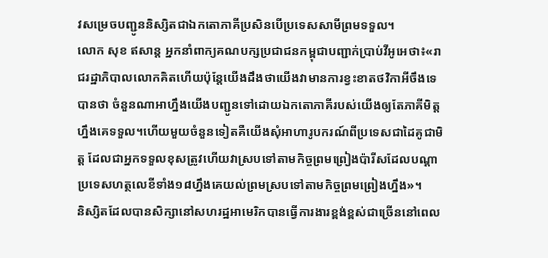វសម្រេចបញ្ជូននិស្សិតជាឯកតោភាគីប្រសិនបើប្រទេសសាមីព្រមទទួល។
លោក សុខ ឥសាន្ត អ្នកនាំពាក្យគណបក្សប្រជាជនកម្ពុជាបញ្ជាក់ប្រាប់វីអូអេថា៖«រាជរដ្ឋាភិបាលលោកគិតហើយប៉ុន្តែយើងដឹងថាយើងវាមានការខ្វះខាតថវិកាអីចឹងទេ បានថា ចំនួនណាអាហ្នឹងយើងបញ្ជូនទៅដោយឯកតោភាគីរបស់យើងឲ្យតែភាគីមិត្តហ្នឹងគេទទួល។ហើយមួយចំនួនទៀតគឺយើងសុំអាហារូបករណ៍ពីប្រទេសជាដៃគូជាមិត្ត ដែលជាអ្នកទទួលខុសត្រូវហើយវាស្របទៅតាមកិច្ចព្រមព្រៀងប៉ារីសដែលបណ្តាប្រទេសហត្ថលេខីទាំង១៨ហ្នឹងគេយល់ព្រមស្របទៅតាមកិច្ចព្រមព្រៀងហ្នឹង»។
និស្សិតដែលបានសិក្សានៅសហរដ្ឋអាមេរិកបានធ្វើការងារខ្ពង់ខ្ពស់ជាច្រើននៅពេល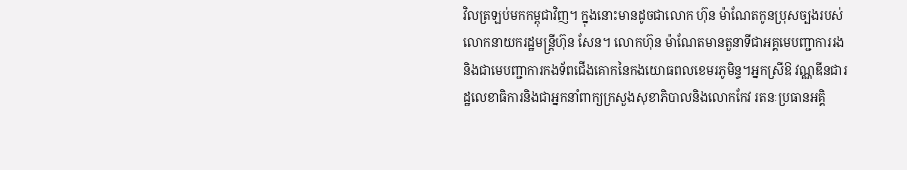វិលត្រឡប់មកកម្ពុជាវិញ។ ក្នុងនោះមានដូចជាលោក ហ៊ុន ម៉ាណែតកូនប្រុសច្បងរបស់លោកនាយករដ្ឋមន្ត្រីហ៊ុន សែន។ លោកហ៊ុន ម៉ាណែតមានតួនាទីជាអគ្គមេបញ្ជាការរងនិងជាមេបញ្ជាការកងទ័ពជើងគោកនៃកងយោធពលខេមរភូមិន្ទ។អ្នកស្រីឱ វណ្ណឌីនជារដ្ឋលេខាធិការនិងជាអ្នកនាំពាក្យក្រសួងសុខាភិបាលនិងលោកកែវ រតនៈប្រធានអគ្គិ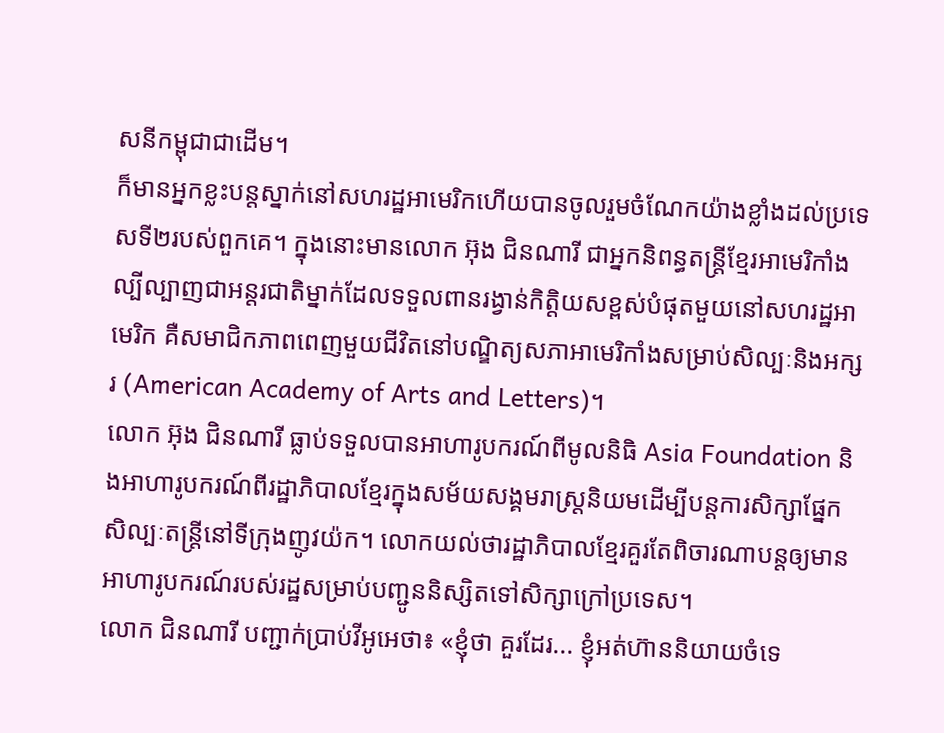សនីកម្ពុជាជាដើម។
ក៏មានអ្នកខ្លះបន្តស្នាក់នៅសហរដ្ឋអាមេរិកហើយបានចូលរួមចំណែកយ៉ាងខ្លាំងដល់ប្រទេសទី២របស់ពួកគេ។ ក្នុងនោះមានលោក អ៊ុង ជិនណារី ជាអ្នកនិពន្ធតន្ត្រីខ្មែរអាមេរិកាំងល្បីល្បាញជាអន្តរជាតិម្នាក់ដែលទទួលពានរង្វាន់កិត្តិយសខ្ពស់បំផុតមួយនៅសហរដ្ឋអាមេរិក គឺសមាជិកភាពពេញមួយជីវិតនៅបណ្ឌិត្យសភាអាមេរិកាំងសម្រាប់សិល្បៈនិងអក្សរ (American Academy of Arts and Letters)។
លោក អ៊ុង ជិនណារី ធ្លាប់ទទួលបានអាហារូបករណ៍ពីមូលនិធិ Asia Foundation និងអាហារូបករណ៍ពីរដ្ឋាភិបាលខ្មែរក្នុងសម័យសង្គមរាស្ត្រនិយមដើម្បីបន្តការសិក្សាផ្នែកសិល្បៈតន្ត្រីនៅទីក្រុងញូវយ៉ក។ លោកយល់ថារដ្ឋាភិបាលខ្មែរគួរតែពិចារណាបន្តឲ្យមានអាហារូបករណ៍របស់រដ្ឋសម្រាប់បញ្ជូននិស្សិតទៅសិក្សាក្រៅប្រទេស។
លោក ជិនណារី បញ្ជាក់ប្រាប់វីអូអេថា៖ «ខ្ញុំថា គួរដែរ... ខ្ញុំអត់ហ៊ាននិយាយចំទេ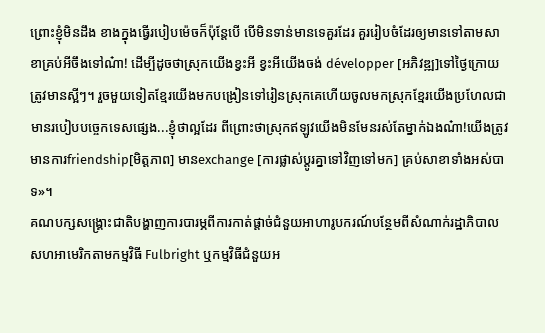ព្រោះខ្ញុំមិនដឹង ខាងក្នុងធ្វើរបៀបម៉េចក៏ប៉ុន្តែបើ បើមិនទាន់មានទេគួរដែរ គួររៀបចំដែរឲ្យមានទៅតាមសាខាគ្រប់អីចឹងទៅណ៎ា! ដើម្បីដូចថាស្រុកយើងខ្វះអី ខ្វះអីយើងចង់ développer [អភិវឌ្ឍ]ទៅថ្ងៃក្រោយត្រូវមានស្អីៗ។ រួចមួយទៀតខ្មែរយើងមកបង្រៀនទៅរៀនស្រុកគេហើយចូលមកស្រុកខ្មែរយើងប្រហែលជាមានរបៀបបច្ចេកទេសផ្សេង...ខ្ញុំថាល្អដែរ ពីព្រោះថាស្រុកឥឡូវយើងមិនមែនរស់តែម្នាក់ឯងណ៎ា!យើងត្រូវមានការfriendship[មិត្តភាព] មានexchange [ការផ្លាស់ប្តូរគ្នាទៅវិញទៅមក] គ្រប់សាខាទាំងអស់បាទ»។
គណបក្សសង្គ្រោះជាតិបង្ហាញការបារម្ភពីការកាត់ផ្តាច់ជំនួយអាហារូបករណ៍បន្ថែមពីសំណាក់រដ្ឋាភិបាលសហអាមេរិកតាមកម្មវិធី Fulbright ឬកម្មវិធីជំនួយអ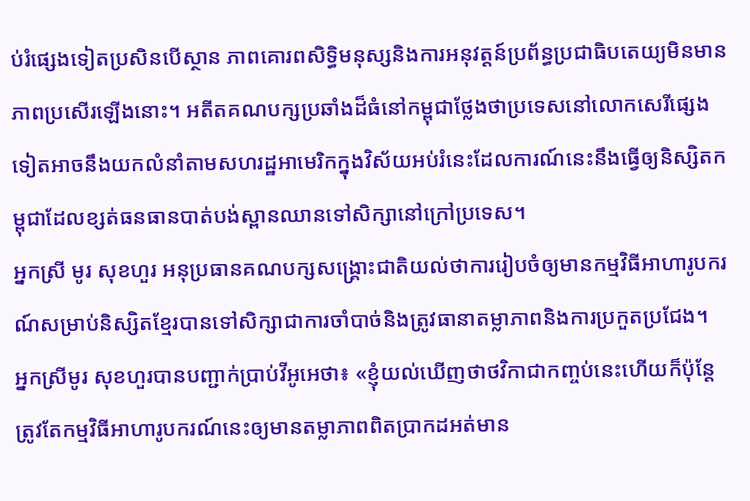ប់រំផ្សេងទៀតប្រសិនបើស្ថាន ភាពគោរពសិទ្ធិមនុស្សនិងការអនុវត្តន៍ប្រព័ន្ធប្រជាធិបតេយ្យមិនមានភាពប្រសើរឡើងនោះ។ អតីតគណបក្សប្រឆាំងដ៏ធំនៅកម្ពុជាថ្លែងថាប្រទេសនៅលោកសេរីផ្សេងទៀតអាចនឹងយកលំនាំតាមសហរដ្ឋអាមេរិកក្នុងវិស័យអប់រំនេះដែលការណ៍នេះនឹងធ្វើឲ្យនិស្សិតកម្ពុជាដែលខ្សត់ធនធានបាត់បង់ស្ពានឈានទៅសិក្សានៅក្រៅប្រទេស។
អ្នកស្រី មូរ សុខហួរ អនុប្រធានគណបក្សសង្គ្រោះជាតិយល់ថាការរៀបចំឲ្យមានកម្មវិធីអាហារូបករណ៍សម្រាប់និស្សិតខ្មែរបានទៅសិក្សាជាការចាំបាច់និងត្រូវធានាតម្លាភាពនិងការប្រកួតប្រជែង។
អ្នកស្រីមូរ សុខហួរបានបញ្ជាក់ប្រាប់វីអូអេថា៖ «ខ្ញុំយល់ឃើញថាថវិកាជាកញ្ចប់នេះហើយក៏ប៉ុន្តែត្រូវតែកម្មវិធីអាហារូបករណ៍នេះឲ្យមានតម្លាភាពពិតប្រាកដអត់មាន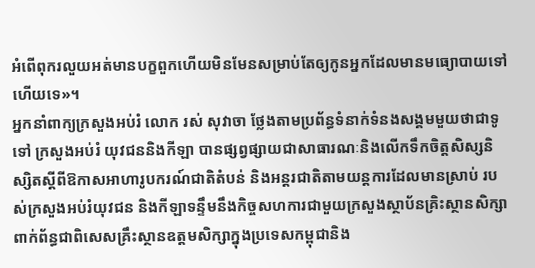អំពើពុករលួយអត់មានបក្ខពួកហើយមិនមែនសម្រាប់តែឲ្យកូនអ្នកដែលមានមធ្យោបាយទៅហើយទេ»។
អ្នកនាំពាក្យក្រសួងអប់រំ លោក រស់ សុវាចា ថ្លែងតាមប្រព័ន្ធទំនាក់ទំនងសង្គមមួយថាជាទូទៅ ក្រសួងអប់រំ យុវជននិងកីឡា បានផ្សព្វផ្សាយជាសាធារណៈនិងលើកទឹកចិត្តសិស្សនិស្សិតស្តីពីឱកាសអាហារូបករណ៍ជាតិតំបន់ និងអន្តរជាតិតាមយន្តការដែលមានស្រាប់ របស់ក្រសួងអប់រំយុវជន និងកីឡាទន្ទឹមនឹងកិច្ចសហការជាមួយក្រសួងស្ថាប័នគ្រិះស្ថានសិក្សាពាក់ព័ន្ធជាពិសេសគ្រឹះស្ថានឧត្តមសិក្សាក្នុងប្រទេសកម្ពុជានិង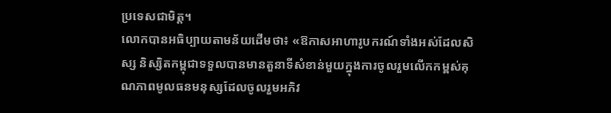ប្រទេសជាមិត្ត។
លោកបានអធិប្បាយតាមន័យដើមថា៖ «ឱកាសអាហារូបករណ៍ទាំងអស់ដែលសិស្ស និស្សិតកម្ពុជាទទួលបានមានតួនាទីសំខាន់មួយក្នុងការចូលរួមលើកកម្ពស់គុណភាពមូលធនមនុស្សដែលចូលរួមអភិវ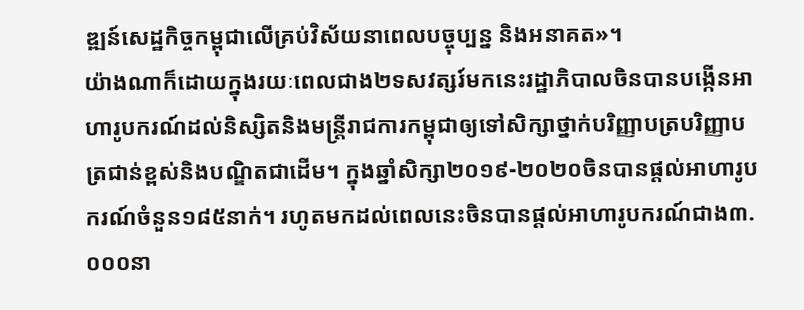ឌ្ឍន៍សេដ្ឋកិច្ចកម្ពុជាលើគ្រប់វិស័យនាពេលបច្ចុប្បន្ន និងអនាគត»។
យ៉ាងណាក៏ដោយក្នុងរយៈពេលជាង២ទសវត្សរ៍មកនេះរដ្ឋាភិបាលចិនបានបង្កើនអាហារូបករណ៍ដល់និស្សិតនិងមន្ត្រីរាជការកម្ពុជាឲ្យទៅសិក្សាថ្នាក់បរិញ្ញាបត្របរិញ្ញាបត្រជាន់ខ្ពស់និងបណ្ឌិតជាដើម។ ក្នុងឆ្នាំសិក្សា២០១៩-២០២០ចិនបានផ្តល់អាហារូបករណ៍ចំនួន១៨៥នាក់។ រហូតមកដល់ពេលនេះចិនបានផ្តល់អាហារូបករណ៍ជាង៣.០០០នា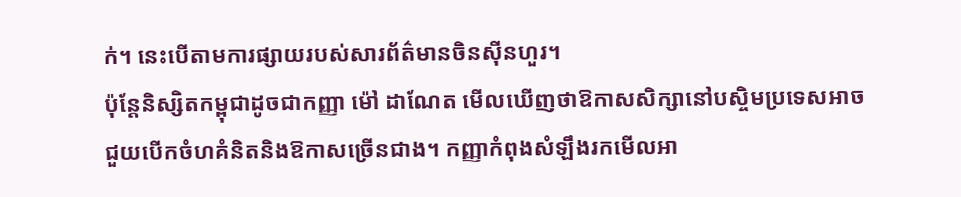ក់។ នេះបើតាមការផ្សាយរបស់សារព័ត៌មានចិនស៊ីនហួរ។
ប៉ុន្តែនិស្សិតកម្ពុជាដូចជាកញ្ញា ម៉ៅ ដាណែត មើលឃើញថាឱកាសសិក្សានៅបស្ចិមប្រទេសអាចជួយបើកចំហគំនិតនិងឱកាសច្រើនជាង។ កញ្ញាកំពុងសំឡឹងរកមើលអា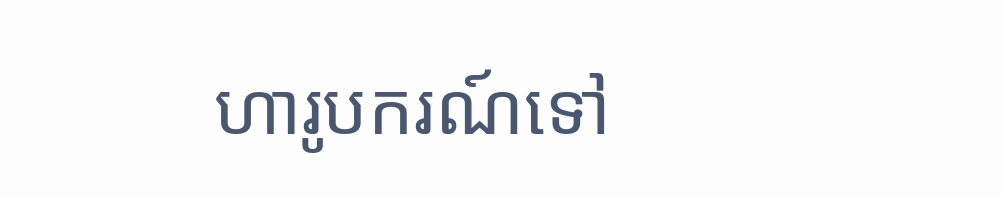ហារូបករណ៍ទៅ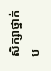សិក្សាថ្នាក់ប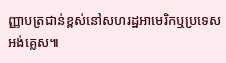ញ្ញាបត្រជាន់ខ្ពស់នៅសហរដ្ឋអាមេរិកឬប្រទេសអង់គ្លេស៕